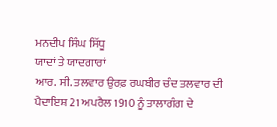ਮਨਦੀਪ ਸਿੰਘ ਸਿੱਧੂ
ਯਾਦਾਂ ਤੇ ਯਾਦਗਾਰਾਂ
ਆਰ. ਸੀ. ਤਲਵਾਰ ਉਰਫ਼ ਰਘਬੀਰ ਚੰਦ ਤਲਵਾਰ ਦੀ ਪੈਦਾਇਸ਼ 21 ਅਪਰੈਲ 1910 ਨੂੰ ਤਾਲਾਗੰਗ ਦੇ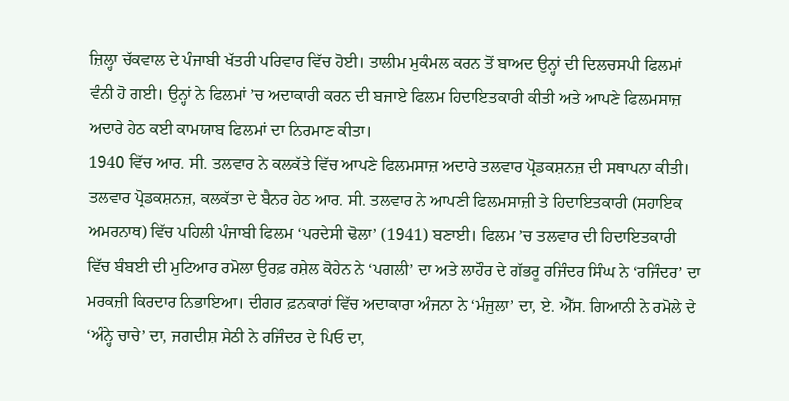ਜ਼ਿਲ੍ਹਾ ਚੱਕਵਾਲ ਦੇ ਪੰਜਾਬੀ ਖੱਤਰੀ ਪਰਿਵਾਰ ਵਿੱਚ ਹੋਈ। ਤਾਲੀਮ ਮੁਕੰਮਲ ਕਰਨ ਤੋਂ ਬਾਅਦ ਉਨ੍ਹਾਂ ਦੀ ਦਿਲਚਸਪੀ ਫਿਲਮਾਂ ਵੰਨੀ ਹੋ ਗਈ। ਉਨ੍ਹਾਂ ਨੇ ਫਿਲਮਾਂ ’ਚ ਅਦਾਕਾਰੀ ਕਰਨ ਦੀ ਬਜਾਏ ਫਿਲਮ ਹਿਦਾਇਤਕਾਰੀ ਕੀਤੀ ਅਤੇ ਆਪਣੇ ਫਿਲਮਸਾਜ਼ ਅਦਾਰੇ ਹੇਠ ਕਈ ਕਾਮਯਾਬ ਫਿਲਮਾਂ ਦਾ ਨਿਰਮਾਣ ਕੀਤਾ।
1940 ਵਿੱਚ ਆਰ. ਸੀ. ਤਲਵਾਰ ਨੇ ਕਲਕੱਤੇ ਵਿੱਚ ਆਪਣੇ ਫਿਲਮਸਾਜ਼ ਅਦਾਰੇ ਤਲਵਾਰ ਪ੍ਰੋਡਕਸ਼ਨਜ਼ ਦੀ ਸਥਾਪਨਾ ਕੀਤੀ। ਤਲਵਾਰ ਪ੍ਰੋਡਕਸ਼ਨਜ਼, ਕਲਕੱਤਾ ਦੇ ਬੈਨਰ ਹੇਠ ਆਰ. ਸੀ. ਤਲਵਾਰ ਨੇ ਆਪਣੀ ਫਿਲਮਸਾਜ਼ੀ ਤੇ ਹਿਦਾਇਤਕਾਰੀ (ਸਹਾਇਕ ਅਮਰਨਾਥ) ਵਿੱਚ ਪਹਿਲੀ ਪੰਜਾਬੀ ਫਿਲਮ ‘ਪਰਦੇਸੀ ਢੋਲਾ’ (1941) ਬਣਾਈ। ਫਿਲਮ ’ਚ ਤਲਵਾਰ ਦੀ ਹਿਦਾਇਤਕਾਰੀ ਵਿੱਚ ਬੰਬਈ ਦੀ ਮੁਟਿਆਰ ਰਮੋਲਾ ਉਰਫ਼ ਰਸ਼ੇਲ ਕੋਹੇਨ ਨੇ ‘ਪਗਲੀ’ ਦਾ ਅਤੇ ਲਾਹੌਰ ਦੇ ਗੱਭਰੂ ਰਜਿੰਦਰ ਸਿੰਘ ਨੇ ‘ਰਜਿੰਦਰ’ ਦਾ ਮਰਕਜ਼ੀ ਕਿਰਦਾਰ ਨਿਭਾਇਆ। ਦੀਗਰ ਫ਼ਨਕਾਰਾਂ ਵਿੱਚ ਅਦਾਕਾਰਾ ਅੰਜਨਾ ਨੇ ‘ਮੰਜੁਲਾ’ ਦਾ, ਏ. ਐੱਸ. ਗਿਆਨੀ ਨੇ ਰਮੋਲੇ ਦੇ ‘ਅੰਨ੍ਹੇ ਚਾਚੇ’ ਦਾ, ਜਗਦੀਸ਼ ਸੇਠੀ ਨੇ ਰਜਿੰਦਰ ਦੇ ਪਿਓ ਦਾ,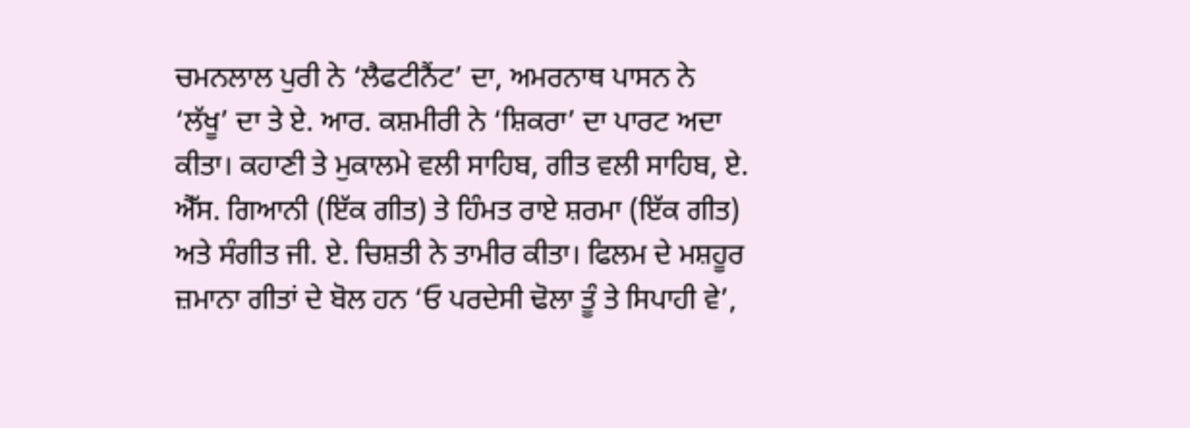ਚਮਨਲਾਲ ਪੁਰੀ ਨੇ ‘ਲੈਫਟੀਨੈਂਟ’ ਦਾ, ਅਮਰਨਾਥ ਪਾਸਨ ਨੇ ‘ਲੱਖੂ’ ਦਾ ਤੇ ਏ. ਆਰ. ਕਸ਼ਮੀਰੀ ਨੇ ‘ਸ਼ਿਕਰਾ’ ਦਾ ਪਾਰਟ ਅਦਾ ਕੀਤਾ। ਕਹਾਣੀ ਤੇ ਮੁਕਾਲਮੇ ਵਲੀ ਸਾਹਿਬ, ਗੀਤ ਵਲੀ ਸਾਹਿਬ, ਏ. ਐੱਸ. ਗਿਆਨੀ (ਇੱਕ ਗੀਤ) ਤੇ ਹਿੰਮਤ ਰਾਏ ਸ਼ਰਮਾ (ਇੱਕ ਗੀਤ) ਅਤੇ ਸੰਗੀਤ ਜੀ. ਏ. ਚਿਸ਼ਤੀ ਨੇ ਤਾਮੀਰ ਕੀਤਾ। ਫਿਲਮ ਦੇ ਮਸ਼ਹੂਰ ਜ਼ਮਾਨਾ ਗੀਤਾਂ ਦੇ ਬੋਲ ਹਨ ‘ਓ ਪਰਦੇਸੀ ਢੋਲਾ ਤੂੰ ਤੇ ਸਿਪਾਹੀ ਵੇ’,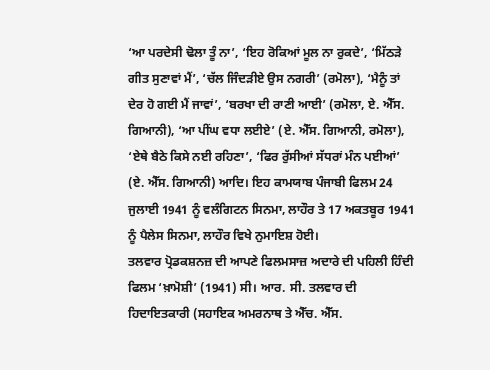‘ਆ ਪਰਦੇਸੀ ਢੋਲਾ ਤੂੰ ਨਾ’, ‘ਇਹ ਰੋਕਿਆਂ ਮੂਲ ਨਾ ਰੁਕਦੇ’, ‘ਮਿੱਠੜੇ ਗੀਤ ਸੁਣਾਵਾਂ ਮੈਂ’, ‘ਚੱਲ ਜਿੰਦੜੀਏ ਉਸ ਨਗਰੀ’ (ਰਮੋਲਾ), ‘ਮੈਨੂੰ ਤਾਂ ਦੇਰ ਹੋ ਗਈ ਮੈਂ ਜਾਵਾਂ’, ‘ਬਰਖਾ ਦੀ ਰਾਣੀ ਆਈ’ (ਰਮੋਲਾ, ਏ. ਐੱਸ. ਗਿਆਨੀ), ‘ਆ ਪੀਂਘ ਵਧਾ ਲਈਏ’ (ਏ. ਐੱਸ. ਗਿਆਨੀ, ਰਮੋਲਾ), ‘ਏਥੇ ਬੈਠੇ ਕਿਸੇ ਨਈ ਰਹਿਣਾ’, ‘ਫਿਰ ਰੁੱਸੀਆਂ ਸੱਧਰਾਂ ਮੰਨ ਪਈਆਂ’ (ਏ. ਐੱਸ. ਗਿਆਨੀ) ਆਦਿ। ਇਹ ਕਾਮਯਾਬ ਪੰਜਾਬੀ ਫਿਲਮ 24 ਜੁਲਾਈ 1941 ਨੂੰ ਵਲੰਗਿਟਨ ਸਿਨਮਾ, ਲਾਹੌਰ ਤੇ 17 ਅਕਤਬੂਰ 1941 ਨੂੰ ਪੈਲੇਸ ਸਿਨਮਾ, ਲਾਹੌਰ ਵਿਖੇ ਨੁਮਾਇਸ਼ ਹੋਈ।
ਤਲਵਾਰ ਪ੍ਰੋਡਕਸ਼ਨਜ਼ ਦੀ ਆਪਣੇ ਫਿਲਮਸਾਜ਼ ਅਦਾਰੇ ਦੀ ਪਹਿਲੀ ਹਿੰਦੀ ਫਿਲਮ ‘ਖ਼ਾਮੋਸ਼ੀ’ (1941) ਸੀ। ਆਰ. ਸੀ. ਤਲਵਾਰ ਦੀ ਹਿਦਾਇਤਕਾਰੀ (ਸਹਾਇਕ ਅਮਰਨਾਥ ਤੇ ਐੱਚ. ਐੱਸ.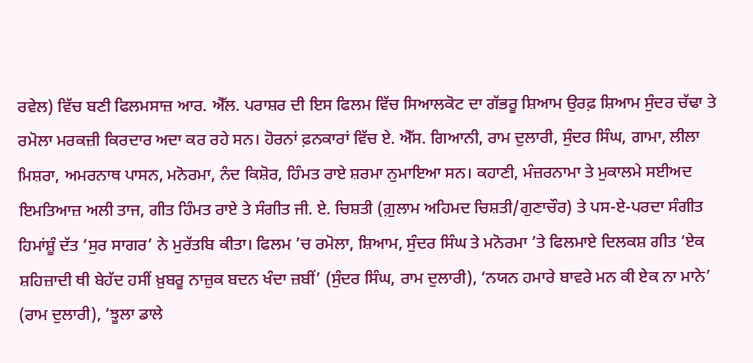ਰਵੇਲ) ਵਿੱਚ ਬਣੀ ਫਿਲਮਸਾਜ਼ ਆਰ. ਐੱਲ. ਪਰਾਸ਼ਰ ਦੀ ਇਸ ਫਿਲਮ ਵਿੱਚ ਸਿਆਲਕੋਟ ਦਾ ਗੱਭਰੂ ਸ਼ਿਆਮ ਉਰਫ਼ ਸ਼ਿਆਮ ਸੁੰਦਰ ਚੱਢਾ ਤੇ ਰਮੋਲਾ ਮਰਕਜ਼ੀ ਕਿਰਦਾਰ ਅਦਾ ਕਰ ਰਹੇ ਸਨ। ਹੋਰਨਾਂ ਫ਼ਨਕਾਰਾਂ ਵਿੱਚ ਏ. ਐੱਸ. ਗਿਆਨੀ, ਰਾਮ ਦੁਲਾਰੀ, ਸੁੰਦਰ ਸਿੰਘ, ਗਾਮਾ, ਲੀਲਾ ਮਿਸ਼ਰਾ, ਅਮਰਨਾਥ ਪਾਸਨ, ਮਨੋਰਮਾ, ਨੰਦ ਕਿਸ਼ੋਰ, ਹਿੰਮਤ ਰਾਏ ਸ਼ਰਮਾ ਨੁਮਾਇਆ ਸਨ। ਕਹਾਣੀ, ਮੰਜ਼ਰਨਾਮਾ ਤੇ ਮੁਕਾਲਮੇ ਸਈਅਦ ਇਮਤਿਆਜ਼ ਅਲੀ ਤਾਜ, ਗੀਤ ਹਿੰਮਤ ਰਾਏ ਤੇ ਸੰਗੀਤ ਜੀ. ਏ. ਚਿਸ਼ਤੀ (ਗ਼ੁਲਾਮ ਅਹਿਮਦ ਚਿਸ਼ਤੀ/ਗੁਣਾਚੌਰ) ਤੇ ਪਸ-ਏ-ਪਰਦਾ ਸੰਗੀਤ ਹਿਮਾਂਸ਼ੂੰ ਦੱਤ ‘ਸੁਰ ਸਾਗਰ’ ਨੇ ਮੁਰੱਤਬਿ ਕੀਤਾ। ਫਿਲਮ ’ਚ ਰਮੋਲਾ, ਸ਼ਿਆਮ, ਸੁੰਦਰ ਸਿੰਘ ਤੇ ਮਨੋਰਮਾ ’ਤੇ ਫਿਲਮਾਏ ਦਿਲਕਸ਼ ਗੀਤ ‘ਏਕ ਸ਼ਹਿਜ਼ਾਦੀ ਥੀ ਬੇਹੱਦ ਹਸੀਂ ਖ਼ੁਬਰੂ ਨਾਜ਼ੁਕ ਬਦਨ ਖੰਦਾ ਜ਼ਬੀਂ’ (ਸੁੰਦਰ ਸਿੰਘ, ਰਾਮ ਦੁਲਾਰੀ), ‘ਨਯਨ ਹਮਾਰੇ ਬਾਵਰੇ ਮਨ ਕੀ ਏਕ ਨਾ ਮਾਨੇ’ (ਰਾਮ ਦੁਲਾਰੀ), ‘ਝੂਲਾ ਡਾਲੇ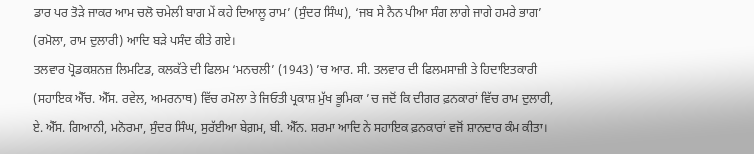ਡਾਰ ਪਰ ਤੋੜੇ ਜਾਕਰ ਆਮ ਚਲੋ ਚਮੇਲੀ ਬਾਗ ਮੇਂ ਕਹੇ ਦਿਆਲੂ ਰਾਮ’ (ਸੁੰਦਰ ਸਿੰਘ), ‘ਜਬ ਸੇ ਨੈਨ ਪੀਆ ਸੰਗ ਲਾਗੇ ਜਾਗੇ ਹਮਰੇ ਭਾਗ’ (ਰਮੋਲਾ, ਰਾਮ ਦੁਲਾਰੀ) ਆਦਿ ਬੜੇ ਪਸੰਦ ਕੀਤੇ ਗਏ।
ਤਲਵਾਰ ਪ੍ਰੋਡਕਸ਼ਨਜ਼ ਲਿਮਟਿਡ, ਕਲਕੱਤੇ ਦੀ ਫਿਲਮ ‘ਮਨਚਲੀ’ (1943) ’ਚ ਆਰ. ਸੀ. ਤਲਵਾਰ ਦੀ ਫਿਲਮਸਾਜ਼ੀ ਤੇ ਹਿਦਾਇਤਕਾਰੀ (ਸਹਾਇਕ ਐੱਚ. ਐੱਸ. ਰਵੇਲ, ਅਮਰਨਾਥ) ਵਿੱਚ ਰਮੋਲਾ ਤੇ ਜਿਓਤੀ ਪ੍ਰਕਾਸ਼ ਮੁੱਖ ਭੂਮਿਕਾ ’ਚ ਜਦੋਂ ਕਿ ਦੀਗਰ ਫ਼ਨਕਾਰਾਂ ਵਿੱਚ ਰਾਮ ਦੁਲਾਰੀ, ਏ. ਐੱਸ. ਗਿਆਨੀ, ਮਨੋਰਮਾ, ਸੁੰਦਰ ਸਿੰਘ, ਸੁਰੱਈਆ ਬੇਗ਼ਮ, ਬੀ. ਐੱਨ. ਸ਼ਰਮਾ ਆਦਿ ਨੇ ਸਹਾਇਕ ਫ਼ਨਕਾਰਾਂ ਵਜੋਂ ਸ਼ਾਨਦਾਰ ਕੰਮ ਕੀਤਾ।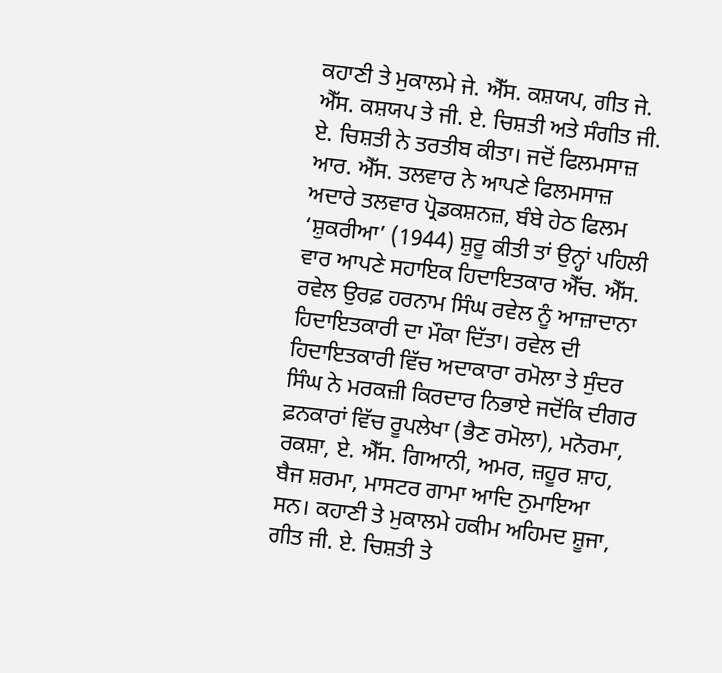ਕਹਾਣੀ ਤੇ ਮੁਕਾਲਮੇ ਜੇ. ਐੱਸ. ਕਸ਼ਯਪ, ਗੀਤ ਜੇ. ਐੱਸ. ਕਸ਼ਯਪ ਤੇ ਜੀ. ਏ. ਚਿਸ਼ਤੀ ਅਤੇ ਸੰਗੀਤ ਜੀ. ਏ. ਚਿਸ਼ਤੀ ਨੇ ਤਰਤੀਬ ਕੀਤਾ। ਜਦੋਂ ਫਿਲਮਸਾਜ਼ ਆਰ. ਐੱਸ. ਤਲਵਾਰ ਨੇ ਆਪਣੇ ਫਿਲਮਸਾਜ਼ ਅਦਾਰੇ ਤਲਵਾਰ ਪ੍ਰੋਡਕਸ਼ਨਜ਼, ਬੰਬੇ ਹੇਠ ਫਿਲਮ ‘ਸ਼ੁਕਰੀਆ’ (1944) ਸ਼ੁਰੂ ਕੀਤੀ ਤਾਂ ਉਨ੍ਹਾਂ ਪਹਿਲੀ ਵਾਰ ਆਪਣੇ ਸਹਾਇਕ ਹਿਦਾਇਤਕਾਰ ਐੱਚ. ਐੱਸ. ਰਵੇਲ ਉਰਫ਼ ਹਰਨਾਮ ਸਿੰਘ ਰਵੇਲ ਨੂੰ ਆਜ਼ਾਦਾਨਾ ਹਿਦਾਇਤਕਾਰੀ ਦਾ ਮੌਕਾ ਦਿੱਤਾ। ਰਵੇਲ ਦੀ ਹਿਦਾਇਤਕਾਰੀ ਵਿੱਚ ਅਦਾਕਾਰਾ ਰਮੋਲਾ ਤੇ ਸੁੰਦਰ ਸਿੰਘ ਨੇ ਮਰਕਜ਼ੀ ਕਿਰਦਾਰ ਨਿਭਾਏ ਜਦੋਂਕਿ ਦੀਗਰ ਫ਼ਨਕਾਰਾਂ ਵਿੱਚ ਰੂਪਲੇਖਾ (ਭੈਣ ਰਮੋਲਾ), ਮਨੋਰਮਾ, ਰਕਸ਼ਾ, ਏ. ਐੱਸ. ਗਿਆਨੀ, ਅਮਰ, ਜ਼ਹੂਰ ਸ਼ਾਹ, ਬੈਜ ਸ਼ਰਮਾ, ਮਾਸਟਰ ਗਾਮਾ ਆਦਿ ਨੁਮਾਇਆ ਸਨ। ਕਹਾਣੀ ਤੇ ਮੁਕਾਲਮੇ ਹਕੀਮ ਅਹਿਮਦ ਸ਼ੂਜਾ, ਗੀਤ ਜੀ. ਏ. ਚਿਸ਼ਤੀ ਤੇ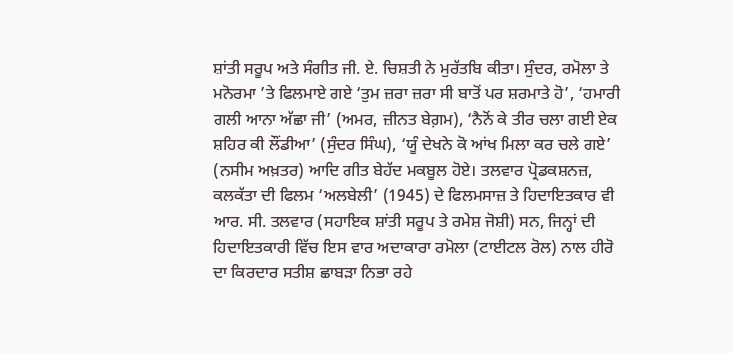ਸ਼ਾਂਤੀ ਸਰੂਪ ਅਤੇ ਸੰਗੀਤ ਜੀ. ਏ. ਚਿਸ਼ਤੀ ਨੇ ਮੁਰੱਤਬਿ ਕੀਤਾ। ਸੁੰਦਰ, ਰਮੋਲਾ ਤੇ ਮਨੋਰਮਾ ’ਤੇ ਫਿਲਮਾਏ ਗਏ ‘ਤੁਮ ਜ਼ਰਾ ਜ਼ਰਾ ਸੀ ਬਾਤੋਂ ਪਰ ਸ਼ਰਮਾਤੇ ਹੋ’, ‘ਹਮਾਰੀ ਗਲੀ ਆਨਾ ਅੱਛਾ ਜੀ’ (ਅਮਰ, ਜ਼ੀਨਤ ਬੇਗ਼ਮ), ‘ਨੈਨੋਂ ਕੇ ਤੀਰ ਚਲਾ ਗਈ ਏਕ ਸ਼ਹਿਰ ਕੀ ਲੌਂਡੀਆ’ (ਸੁੰਦਰ ਸਿੰਘ), ‘ਯੂੰ ਦੇਖਨੇ ਕੋ ਆਂਖ ਮਿਲਾ ਕਰ ਚਲੇ ਗਏ’ (ਨਸੀਮ ਅਖ਼ਤਰ) ਆਦਿ ਗੀਤ ਬੇਹੱਦ ਮਕਬੂਲ ਹੋਏ। ਤਲਵਾਰ ਪ੍ਰੋਡਕਸ਼ਨਜ਼, ਕਲਕੱਤਾ ਦੀ ਫਿਲਮ ‘ਅਲਬੇਲੀ’ (1945) ਦੇ ਫਿਲਮਸਾਜ਼ ਤੇ ਹਿਦਾਇਤਕਾਰ ਵੀ ਆਰ. ਸੀ. ਤਲਵਾਰ (ਸਹਾਇਕ ਸ਼ਾਂਤੀ ਸਰੂਪ ਤੇ ਰਮੇਸ਼ ਜੋਸ਼ੀ) ਸਨ, ਜਿਨ੍ਹਾਂ ਦੀ ਹਿਦਾਇਤਕਾਰੀ ਵਿੱਚ ਇਸ ਵਾਰ ਅਦਾਕਾਰਾ ਰਮੋਲਾ (ਟਾਈਟਲ ਰੋਲ) ਨਾਲ ਹੀਰੋ ਦਾ ਕਿਰਦਾਰ ਸਤੀਸ਼ ਛਾਬੜਾ ਨਿਭਾ ਰਹੇ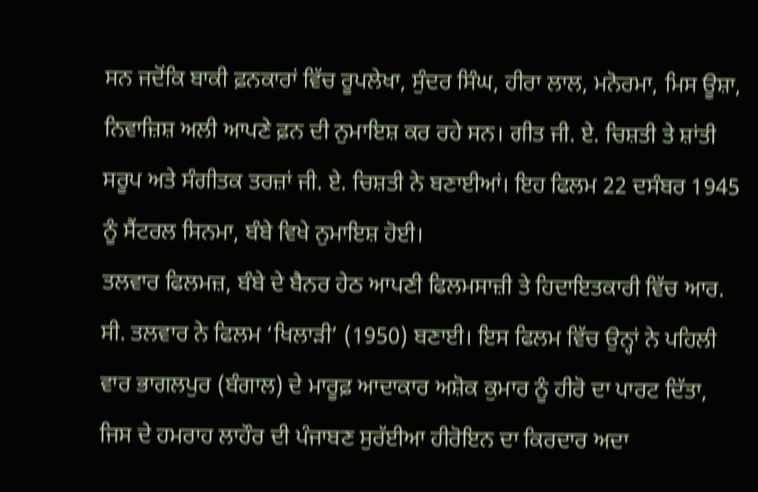ਸਨ ਜਦੋਂਕਿ ਬਾਕੀ ਫ਼ਨਕਾਰਾਂ ਵਿੱਚ ਰੂਪਲੇਖਾ, ਸੁੰਦਰ ਸਿੰਘ, ਹੀਰਾ ਲਾਲ, ਮਨੋਰਮਾ, ਮਿਸ ਊਸ਼ਾ, ਨਿਵਾਜ਼ਿਸ਼ ਅਲੀ ਆਪਣੇ ਫ਼ਨ ਦੀ ਨੁਮਾਇਸ਼ ਕਰ ਰਹੇ ਸਨ। ਗੀਤ ਜੀ. ਏ. ਚਿਸ਼ਤੀ ਤੇ ਸ਼ਾਂਤੀ ਸਰੂਪ ਅਤੇ ਸੰਗੀਤਕ ਤਰਜ਼ਾਂ ਜੀ. ਏ. ਚਿਸ਼ਤੀ ਨੇ ਬਣਾਈਆਂ। ਇਹ ਫਿਲਮ 22 ਦਸੰਬਰ 1945 ਨੂੰ ਸੈਂਟਰਲ ਸਿਨਮਾ, ਬੰਬੇ ਵਿਖੇ ਨੁਮਾਇਸ਼ ਹੋਈ।
ਤਲਵਾਰ ਫਿਲਮਜ਼, ਬੰਬੇ ਦੇ ਬੈਨਰ ਹੇਠ ਆਪਣੀ ਫਿਲਮਸਾਜ਼ੀ ਤੇ ਹਿਦਾਇਤਕਾਰੀ ਵਿੱਚ ਆਰ. ਸੀ. ਤਲਵਾਰ ਨੇ ਫਿਲਮ ‘ਖਿਲਾੜੀ’ (1950) ਬਣਾਈ। ਇਸ ਫਿਲਮ ਵਿੱਚ ਉਨ੍ਹਾਂ ਨੇ ਪਹਿਲੀ ਵਾਰ ਭਾਗਲਪੁਰ (ਬੰਗਾਲ) ਦੇ ਮਾਰੂਫ਼ ਆਦਾਕਾਰ ਅਸ਼ੋਕ ਕੁਮਾਰ ਨੂੰ ਹੀਰੋ ਦਾ ਪਾਰਟ ਦਿੱਤਾ, ਜਿਸ ਦੇ ਹਮਰਾਹ ਲਾਹੌਰ ਦੀ ਪੰਜਾਬਣ ਸੁਰੱਈਆ ਹੀਰੋਇਨ ਦਾ ਕਿਰਦਾਰ ਅਦਾ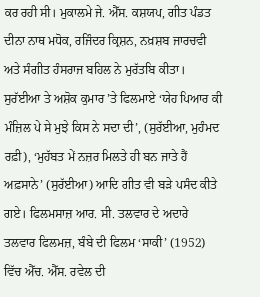ਕਰ ਰਹੀ ਸੀ। ਮੁਕਾਲਮੇ ਜੇ. ਐੱਸ. ਕਸ਼ਯਪ, ਗੀਤ ਪੰਡਤ ਦੀਨਾ ਨਾਥ ਮਧੋਕ, ਰਜਿੰਦਰ ਕ੍ਰਿਸ਼ਨ, ਨਖ਼ਸ਼ਬ ਜਾਰਚਵੀ ਅਤੇ ਸੰਗੀਤ ਹੰਸਰਾਜ ਬਹਿਲ ਨੇ ਮੁਰੱਤਬਿ ਕੀਤਾ। ਸੁਰੱਈਆ ਤੇ ਅਸ਼ੋਕ ਕੁਮਾਰ ’ਤੇ ਫਿਲਮਾਏ ‘ਯੇਹ ਪਿਆਰ ਕੀ ਮੰਜ਼ਿਲ ਪੇ ਸੇ ਮੁਝੇ ਕਿਸ ਨੇ ਸਦਾ ਦੀ’, (ਸੁਰੱਈਆ, ਮੁਹੰਮਦ ਰਫ਼ੀ), ‘ਮੁਹੱਬਤ ਮੇਂ ਨਜ਼ਰ ਮਿਲਤੇ ਹੀ ਬਨ ਜਾਤੇ ਹੈਂ ਅਫ਼ਸਾਨੇ’ (ਸੁਰੱਈਆ) ਆਦਿ ਗੀਤ ਵੀ ਬੜੇ ਪਸੰਦ ਕੀਤੇ ਗਏ। ਫਿਲਮਸਾਜ਼ ਆਰ. ਸੀ. ਤਲਵਾਰ ਦੇ ਅਦਾਰੇ ਤਲਵਾਰ ਫਿਲਮਜ਼, ਬੰਬੇ ਦੀ ਫਿਲਮ ‘ਸਾਕੀ’ (1952) ਵਿੱਚ ਐੱਚ. ਐੱਸ. ਰਵੇਲ ਦੀ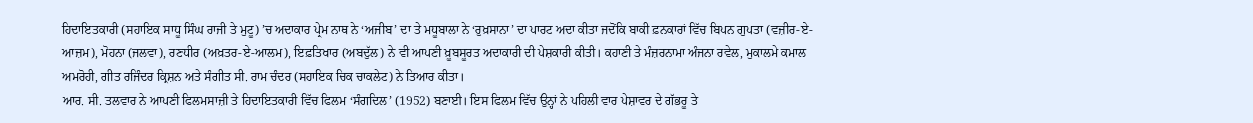ਹਿਦਾਇਤਕਾਰੀ (ਸਹਾਇਕ ਸਾਧੂ ਸਿੰਘ ਰਾਜੀ ਤੇ ਮੁਟੂ) ’ਚ ਅਦਾਕਾਰ ਪ੍ਰੇਮ ਨਾਥ ਨੇ ‘ਅਜੀਬ’ ਦਾ ਤੇ ਮਧੂਬਾਲਾ ਨੇ ‘ਰੁਖ਼ਸਾਨਾ’ ਦਾ ਪਾਰਟ ਅਦਾ ਕੀਤਾ ਜਦੋਂਕਿ ਬਾਕੀ ਫ਼ਨਕਾਰਾਂ ਵਿੱਚ ਬਿਪਨ ਗੁਪਤਾ (ਵਜ਼ੀਰ-ਏ-ਆਜ਼ਮ), ਮੋਹਨਾ (ਜਲਵਾ), ਰਣਧੀਰ (ਅਖ਼ਤਰ-ਏ-ਆਲਮ), ਇਫ਼ਤਿਖਾਰ (ਅਬਦੁੱਲ) ਨੇ ਵੀ ਆਪਣੀ ਖ਼ੂਬਸੂਰਤ ਅਦਾਕਾਰੀ ਦੀ ਪੇਸ਼ਕਾਰੀ ਕੀਤੀ। ਕਹਾਣੀ ਤੇ ਮੰਜ਼ਰਨਾਮਾ ਅੰਜਨਾ ਰਵੇਲ, ਮੁਕਾਲਮੇ ਕਮਾਲ ਅਮਰੋਹੀ, ਗੀਤ ਰਜਿੰਦਰ ਕ੍ਰਿਸ਼ਨ ਅਤੇ ਸੰਗੀਤ ਸੀ. ਰਾਮ ਚੰਦਰ (ਸਹਾਇਕ ਚਿਕ ਚਾਕਲੇਟ) ਨੇ ਤਿਆਰ ਕੀਤਾ।
ਆਰ. ਸੀ. ਤਲਵਾਰ ਨੇ ਆਪਣੀ ਫਿਲਮਸਾਜ਼ੀ ਤੇ ਹਿਦਾਇਤਕਾਰੀ ਵਿੱਚ ਫਿਲਮ ‘ਸੰਗਦਿਲ’ (1952) ਬਣਾਈ। ਇਸ ਫਿਲਮ ਵਿੱਚ ਉਨ੍ਹਾਂ ਨੇ ਪਹਿਲੀ ਵਾਰ ਪੇਸ਼ਾਵਰ ਦੇ ਗੱਭਰੂ ਤੇ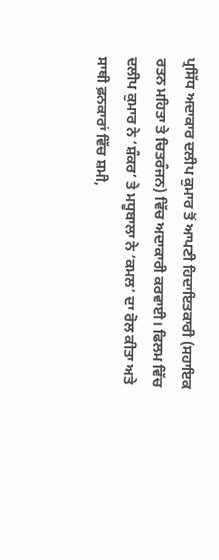ਪ੍ਰਸਿੱਧ ਅਦਾਕਾਰ ਦਲੀਪ ਕੁਮਾਰ ਤੋਂ ਆਪਣੀ ਹਿਦਾਇਤਕਾਰੀ (ਸਹਾਇਕ ਰਤਨ ਮਹਿਤਾ ਤੇ ਚਿਤਰੰਜਨ) ਵਿੱਚ ਅਦਾਕਾਰੀ ਕਰਵਾਈ। ਫਿਲਮ ਵਿੱਚ ਦਲੀਪ ਕੁਮਾਰ ਨੇ ‘ਸ਼ੰਕਰ’ ਤੇ ਮਧੂਬਾਲਾ ਨੇ ‘ਕਮਲ’ ਦਾ ਰੋਲ ਕੀਤਾ ਅਤੇ ਸਾਥੀ ਫ਼ਨਕਾਰਾਂ ਵਿੱਚ ਸ਼ਮੀ,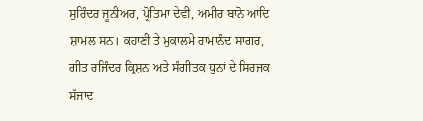ਸੁਰਿੰਦਰ ਜੂਨੀਅਰ, ਪ੍ਰੋਤਿਮਾ ਦੇਵੀ, ਅਮੀਰ ਬਾਨੋ ਆਦਿ ਸ਼ਾਮਲ ਸਨ। ਕਹਾਣੀ ਤੇ ਮੁਕਾਲਮੇ ਰਾਮਾਨੰਦ ਸਾਗਰ, ਗੀਤ ਰਜਿੰਦਰ ਕ੍ਰਿਸ਼ਨ ਅਤੇ ਸੰਗੀਤਕ ਧੁਨਾਂ ਦੇ ਸਿਰਜਕ ਸੱਜਾਦ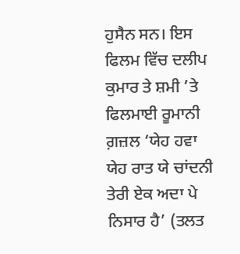ਹੁਸੈਨ ਸਨ। ਇਸ ਫਿਲਮ ਵਿੱਚ ਦਲੀਪ ਕੁਮਾਰ ਤੇ ਸ਼ਮੀ ’ਤੇ ਫਿਲਮਾਈ ਰੂਮਾਨੀ ਗ਼ਜ਼ਲ ‘ਯੇਹ ਹਵਾ ਯੇਹ ਰਾਤ ਯੇ ਚਾਂਦਨੀ ਤੇਰੀ ਏਕ ਅਦਾ ਪੇ ਨਿਸਾਰ ਹੈ’ (ਤਲਤ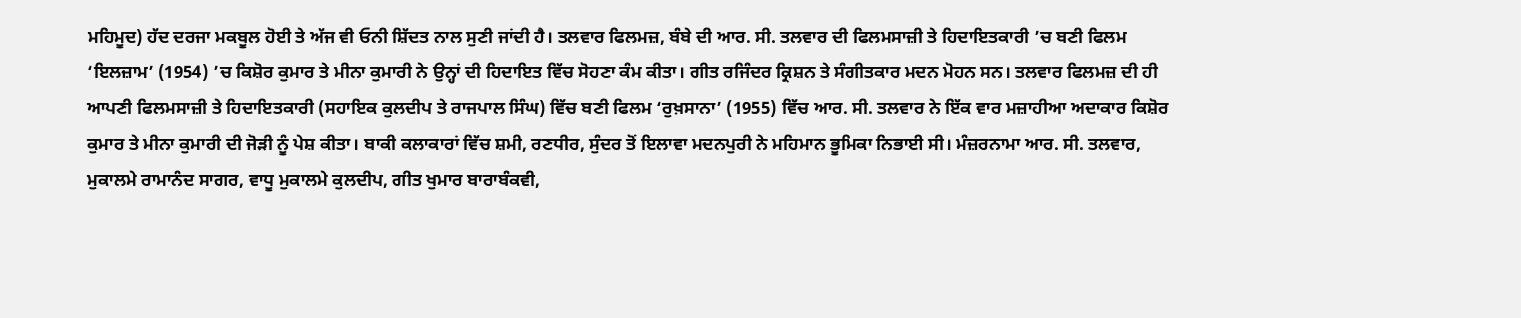ਮਹਿਮੂਦ) ਹੱਦ ਦਰਜਾ ਮਕਬੂਲ ਹੋਈ ਤੇ ਅੱਜ ਵੀ ਓਨੀ ਸ਼ਿੱਦਤ ਨਾਲ ਸੁਣੀ ਜਾਂਦੀ ਹੈ। ਤਲਵਾਰ ਫਿਲਮਜ਼, ਬੰਬੇ ਦੀ ਆਰ. ਸੀ. ਤਲਵਾਰ ਦੀ ਫਿਲਮਸਾਜ਼ੀ ਤੇ ਹਿਦਾਇਤਕਾਰੀ ’ਚ ਬਣੀ ਫਿਲਮ ‘ਇਲਜ਼ਾਮ’ (1954) ’ਚ ਕਿਸ਼ੋਰ ਕੁਮਾਰ ਤੇ ਮੀਨਾ ਕੁਮਾਰੀ ਨੇ ਉਨ੍ਹਾਂ ਦੀ ਹਿਦਾਇਤ ਵਿੱਚ ਸੋਹਣਾ ਕੰਮ ਕੀਤਾ। ਗੀਤ ਰਜਿੰਦਰ ਕ੍ਰਿਸ਼ਨ ਤੇ ਸੰਗੀਤਕਾਰ ਮਦਨ ਮੋਹਨ ਸਨ। ਤਲਵਾਰ ਫਿਲਮਜ਼ ਦੀ ਹੀ ਆਪਣੀ ਫਿਲਮਸਾਜ਼ੀ ਤੇ ਹਿਦਾਇਤਕਾਰੀ (ਸਹਾਇਕ ਕੁਲਦੀਪ ਤੇ ਰਾਜਪਾਲ ਸਿੰਘ) ਵਿੱਚ ਬਣੀ ਫਿਲਮ ‘ਰੁਖ਼ਸਾਨਾ’ (1955) ਵਿੱਚ ਆਰ. ਸੀ. ਤਲਵਾਰ ਨੇ ਇੱਕ ਵਾਰ ਮਜ਼ਾਹੀਆ ਅਦਾਕਾਰ ਕਿਸ਼ੋਰ ਕੁਮਾਰ ਤੇ ਮੀਨਾ ਕੁਮਾਰੀ ਦੀ ਜੋੜੀ ਨੂੰ ਪੇਸ਼ ਕੀਤਾ। ਬਾਕੀ ਕਲਾਕਾਰਾਂ ਵਿੱਚ ਸ਼ਮੀ, ਰਣਧੀਰ, ਸੁੰਦਰ ਤੋਂ ਇਲਾਵਾ ਮਦਨਪੁਰੀ ਨੇ ਮਹਿਮਾਨ ਭੂਮਿਕਾ ਨਿਭਾਈ ਸੀ। ਮੰਜ਼ਰਨਾਮਾ ਆਰ. ਸੀ. ਤਲਵਾਰ, ਮੁਕਾਲਮੇ ਰਾਮਾਨੰਦ ਸਾਗਰ, ਵਾਧੂ ਮੁਕਾਲਮੇ ਕੁਲਦੀਪ, ਗੀਤ ਖੁਮਾਰ ਬਾਰਾਬੰਕਵੀ,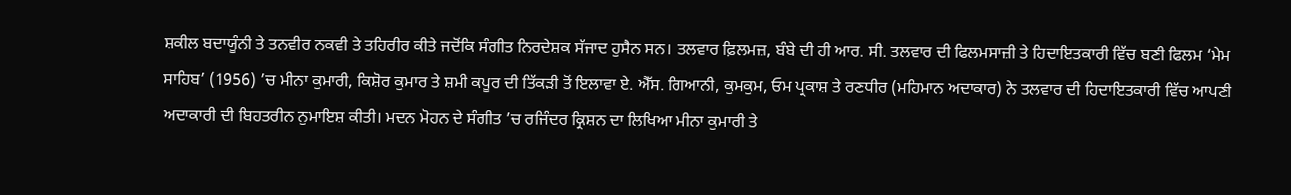ਸ਼ਕੀਲ ਬਦਾਯੂੰਨੀ ਤੇ ਤਨਵੀਰ ਨਕਵੀ ਤੇ ਤਹਿਰੀਰ ਕੀਤੇ ਜਦੋਂਕਿ ਸੰਗੀਤ ਨਿਰਦੇਸ਼ਕ ਸੱਜਾਦ ਹੁਸੈਨ ਸਨ। ਤਲਵਾਰ ਫ਼ਿਲਮਜ਼, ਬੰਬੇ ਦੀ ਹੀ ਆਰ. ਸੀ. ਤਲਵਾਰ ਦੀ ਫਿਲਮਸਾਜ਼ੀ ਤੇ ਹਿਦਾਇਤਕਾਰੀ ਵਿੱਚ ਬਣੀ ਫਿਲਮ ‘ਮੇਮ ਸਾਹਿਬ’ (1956) ’ਚ ਮੀਨਾ ਕੁਮਾਰੀ, ਕਿਸ਼ੋਰ ਕੁਮਾਰ ਤੇ ਸ਼ਮੀ ਕਪੂਰ ਦੀ ਤਿੱਕੜੀ ਤੋਂ ਇਲਾਵਾ ਏ. ਐੱਸ. ਗਿਆਨੀ, ਕੁਮਕੁਮ, ਓਮ ਪ੍ਰਕਾਸ਼ ਤੇ ਰਣਧੀਰ (ਮਹਿਮਾਨ ਅਦਾਕਾਰ) ਨੇ ਤਲਵਾਰ ਦੀ ਹਿਦਾਇਤਕਾਰੀ ਵਿੱਚ ਆਪਣੀ ਅਦਾਕਾਰੀ ਦੀ ਬਿਹਤਰੀਨ ਨੁਮਾਇਸ਼ ਕੀਤੀ। ਮਦਨ ਮੋਹਨ ਦੇ ਸੰਗੀਤ ’ਚ ਰਜਿੰਦਰ ਕ੍ਰਿਸ਼ਨ ਦਾ ਲਿਖਿਆ ਮੀਨਾ ਕੁਮਾਰੀ ਤੇ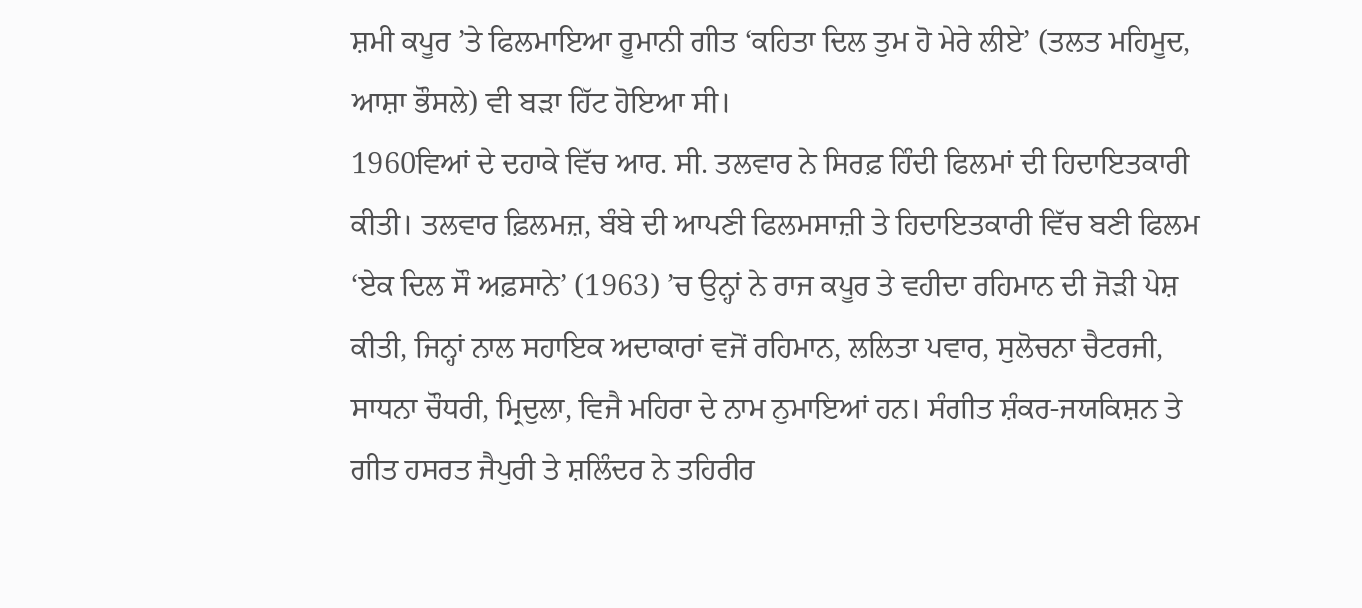ਸ਼ਮੀ ਕਪੂਰ ’ਤੇ ਫਿਲਮਾਇਆ ਰੂਮਾਨੀ ਗੀਤ ‘ਕਹਿਤਾ ਦਿਲ ਤੁਮ ਹੋ ਮੇਰੇ ਲੀਏ’ (ਤਲਤ ਮਹਿਮੂਦ, ਆਸ਼ਾ ਭੌਸਲੇ) ਵੀ ਬੜਾ ਹਿੱਟ ਹੋਇਆ ਸੀ।
1960ਵਿਆਂ ਦੇ ਦਹਾਕੇ ਵਿੱਚ ਆਰ. ਸੀ. ਤਲਵਾਰ ਨੇ ਸਿਰਫ਼ ਹਿੰਦੀ ਫਿਲਮਾਂ ਦੀ ਹਿਦਾਇਤਕਾਰੀ ਕੀਤੀ। ਤਲਵਾਰ ਫ਼ਿਲਮਜ਼, ਬੰਬੇ ਦੀ ਆਪਣੀ ਫਿਲਮਸਾਜ਼ੀ ਤੇ ਹਿਦਾਇਤਕਾਰੀ ਵਿੱਚ ਬਣੀ ਫਿਲਮ ‘ਏਕ ਦਿਲ ਸੌ ਅਫ਼ਸਾਨੇ’ (1963) ’ਚ ਉਨ੍ਹਾਂ ਨੇ ਰਾਜ ਕਪੂਰ ਤੇ ਵਹੀਦਾ ਰਹਿਮਾਨ ਦੀ ਜੋੜੀ ਪੇਸ਼ ਕੀਤੀ, ਜਿਨ੍ਹਾਂ ਨਾਲ ਸਹਾਇਕ ਅਦਾਕਾਰਾਂ ਵਜੋਂ ਰਹਿਮਾਨ, ਲਲਿਤਾ ਪਵਾਰ, ਸੁਲੋਚਨਾ ਚੈਟਰਜੀ, ਸਾਧਨਾ ਚੌਧਰੀ, ਮ੍ਰਿਦੁਲਾ, ਵਿਜੈ ਮਹਿਰਾ ਦੇ ਨਾਮ ਨੁਮਾਇਆਂ ਹਨ। ਸੰਗੀਤ ਸ਼ੰਕਰ-ਜਯਕਿਸ਼ਨ ਤੇ ਗੀਤ ਹਸਰਤ ਜੈਪੁਰੀ ਤੇ ਸ਼ਲਿੰਦਰ ਨੇ ਤਹਿਰੀਰ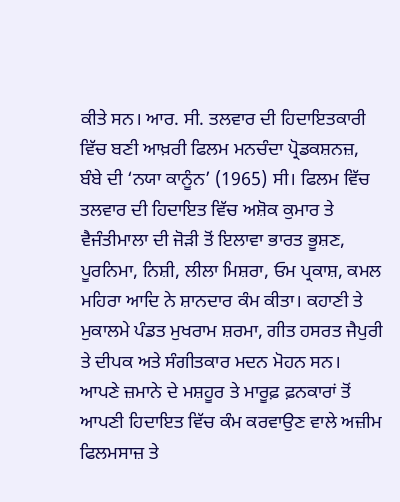ਕੀਤੇ ਸਨ। ਆਰ. ਸੀ. ਤਲਵਾਰ ਦੀ ਹਿਦਾਇਤਕਾਰੀ ਵਿੱਚ ਬਣੀ ਆਖ਼ਰੀ ਫਿਲਮ ਮਨਚੰਦਾ ਪ੍ਰੋਡਕਸ਼ਨਜ਼, ਬੰਬੇ ਦੀ ‘ਨਯਾ ਕਾਨੂੰਨ’ (1965) ਸੀ। ਫਿਲਮ ਵਿੱਚ ਤਲਵਾਰ ਦੀ ਹਿਦਾਇਤ ਵਿੱਚ ਅਸ਼ੋਕ ਕੁਮਾਰ ਤੇ ਵੈਜੰਤੀਮਾਲਾ ਦੀ ਜੋੜੀ ਤੋਂ ਇਲਾਵਾ ਭਾਰਤ ਭੂਸ਼ਣ, ਪੂਰਨਿਮਾ, ਨਿਸ਼ੀ, ਲੀਲਾ ਮਿਸ਼ਰਾ, ਓਮ ਪ੍ਰਕਾਸ਼, ਕਮਲ ਮਹਿਰਾ ਆਦਿ ਨੇ ਸ਼ਾਨਦਾਰ ਕੰਮ ਕੀਤਾ। ਕਹਾਣੀ ਤੇ ਮੁਕਾਲਮੇ ਪੰਡਤ ਮੁਖਰਾਮ ਸ਼ਰਮਾ, ਗੀਤ ਹਸਰਤ ਜੈਪੁਰੀ ਤੇ ਦੀਪਕ ਅਤੇ ਸੰਗੀਤਕਾਰ ਮਦਨ ਮੋਹਨ ਸਨ।
ਆਪਣੇ ਜ਼ਮਾਨੇ ਦੇ ਮਸ਼ਹੂਰ ਤੇ ਮਾਰੂਫ਼ ਫ਼ਨਕਾਰਾਂ ਤੋਂ ਆਪਣੀ ਹਿਦਾਇਤ ਵਿੱਚ ਕੰਮ ਕਰਵਾਉਣ ਵਾਲੇ ਅਜ਼ੀਮ ਫਿਲਮਸਾਜ਼ ਤੇ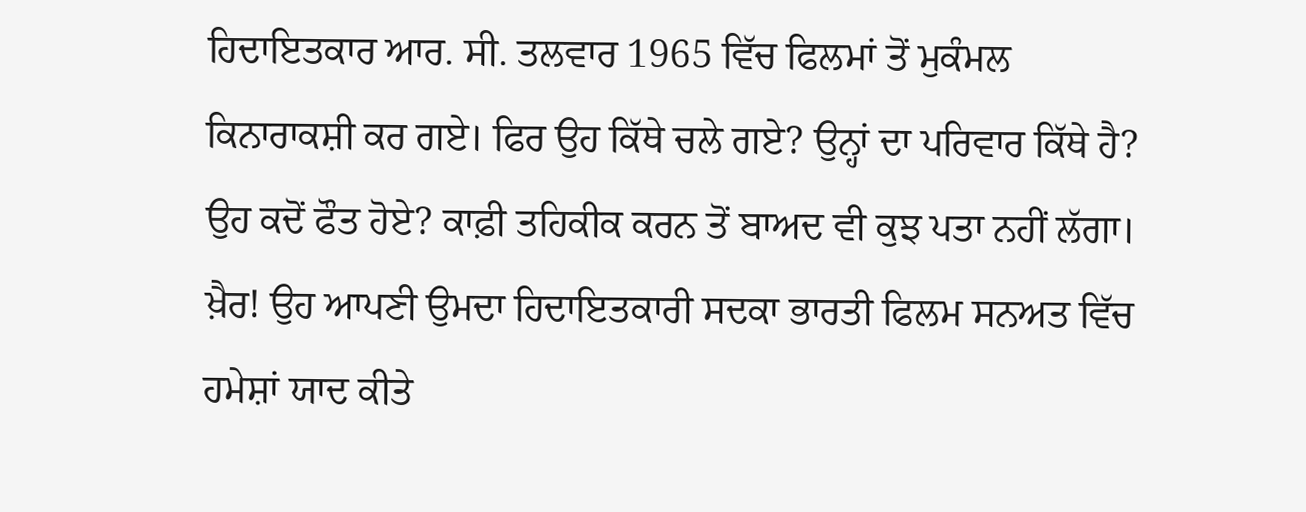ਹਿਦਾਇਤਕਾਰ ਆਰ. ਸੀ. ਤਲਵਾਰ 1965 ਵਿੱਚ ਫਿਲਮਾਂ ਤੋਂ ਮੁਕੰਮਲ ਕਿਨਾਰਾਕਸ਼ੀ ਕਰ ਗਏ। ਫਿਰ ਉਹ ਕਿੱਥੇ ਚਲੇ ਗਏ? ਉਨ੍ਹਾਂ ਦਾ ਪਰਿਵਾਰ ਕਿੱਥੇ ਹੈ? ਉਹ ਕਦੋਂ ਫੌਤ ਹੋਏ? ਕਾਫ਼ੀ ਤਹਿਕੀਕ ਕਰਨ ਤੋਂ ਬਾਅਦ ਵੀ ਕੁਝ ਪਤਾ ਨਹੀਂ ਲੱਗਾ। ਖ਼ੈਰ! ਉਹ ਆਪਣੀ ਉਮਦਾ ਹਿਦਾਇਤਕਾਰੀ ਸਦਕਾ ਭਾਰਤੀ ਫਿਲਮ ਸਨਅਤ ਵਿੱਚ ਹਮੇਸ਼ਾਂ ਯਾਦ ਕੀਤੇ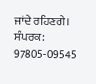ਜਾਂਦੇ ਰਹਿਣਗੇ।
ਸੰਪਰਕ: 97805-09545